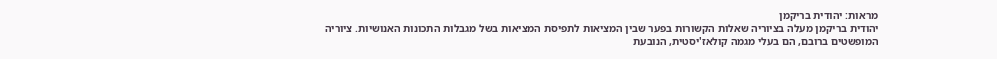מראות: יהודית בריקמן
יהודית בריקמן מעלה בציוריה שאלות הקשורות בפער שבין המציאות לתפיסת המציאות בשל מגבלות התכונות האנושיות. ציוריה המופשטים ברובם, הם בעלי מגמה קולאז'יסטית, הנובעת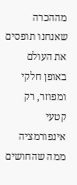מההכרה שאנחנו תופסים את העולם באופן חלקי ומפוזר, רק קטעי אינפורמציה ממה שהחושים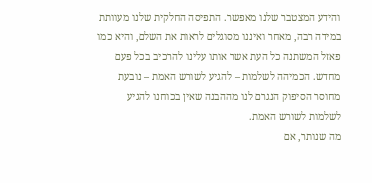והידע המצטבר שלנו מאפשר. התפיסה החלקית שלנו מעוותת במידה רבה, מאחר ואיננו מסוגלים לראות את השלם, והיא כמו פאזל המשתנה כל העת אשר אותו עלינו להרכיב בכל פעם מחדש. הכמיהה לשלמות – להגיע לשורש האמת – נובעת מחוסר הסיפוק הנגרם לנו מההבנה שאין בכוחנו להגיע לשלמות לשורש האמת.
מה שנותר, אם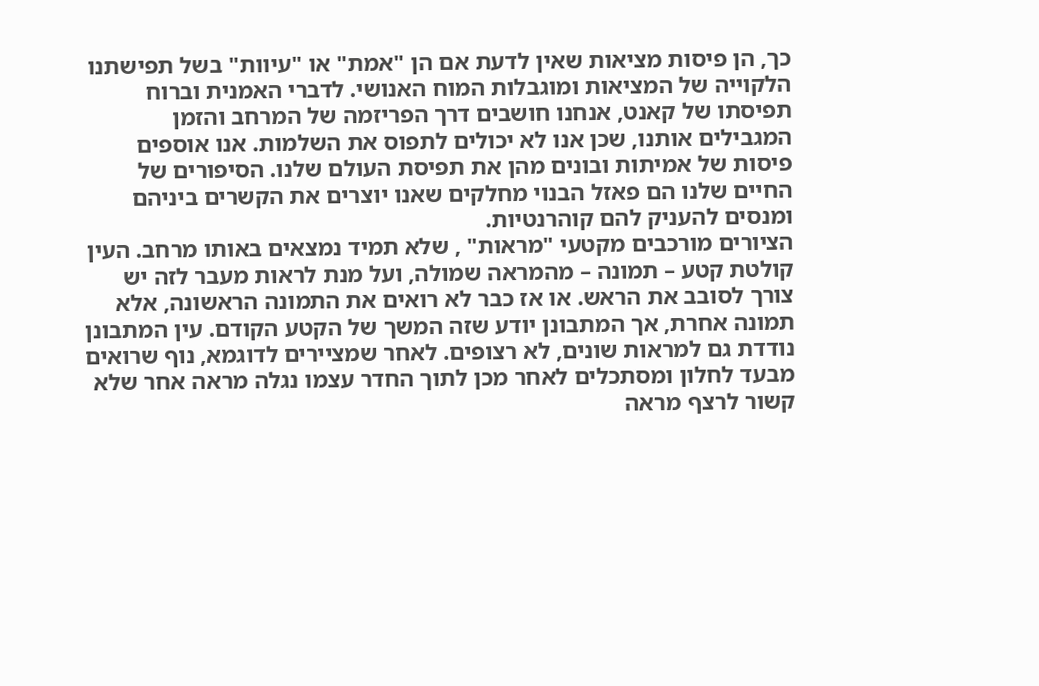כך, הן פיסות מציאות שאין לדעת אם הן "אמת" או "עיוות" בשל תפישתנו הלקוייה של המציאות ומוגבלות המוח האנושי. לדברי האמנית וברוח תפיסתו של קאנט, אנחנו חושבים דרך הפריזמה של המרחב והזמן המגבילים אותנו, שכן אנו לא יכולים לתפוס את השלמות. אנו אוספים פיסות של אמיתות ובונים מהן את תפיסת העולם שלנו. הסיפורים של החיים שלנו הם פאזל הבנוי מחלקים שאנו יוצרים את הקשרים ביניהם ומנסים להעניק להם קוהרנטיות.
הציורים מורכבים מקטעי "מראות" , שלא תמיד נמצאים באותו מרחב. העין קולטת קטע – תמונה – מהמראה שמולה, ועל מנת לראות מעבר לזה יש צורך לסובב את הראש. או אז כבר לא רואים את התמונה הראשונה, אלא תמונה אחרת, אך המתבונן יודע שזה המשך של הקטע הקודם. עין המתבונן נודדת גם למראות שונים, לא רצופים. לאחר שמציירים לדוגמא, נוף שרואים מבעד לחלון ומסתכלים לאחר מכן לתוך החדר עצמו נגלה מראה אחר שלא קשור לרצף מראה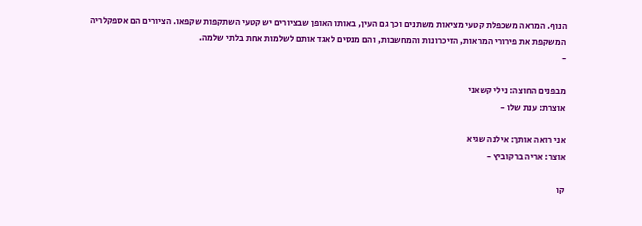הנוף. המראה משכפלת קטעי מציאות משתנים וכך גם העין, באותו האופן שבציורים יש קטעי השתקפות שקפאו. הציורים הם אספקלריה המשקפת את פירורי המראות, הזיכרונות והמחשבות, והם מנסים לאגד אותם לשלמות אחת בלתי שלמה.
-

מבפנים החוצה: נילי קשאני
אוצרת: ענת שלו -

אני רואה אותך: אילנה שגיא
אוצר: אריה ברקוביץ -

קו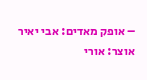– אופק מאדים: אבי יאיר
אוצר: אורי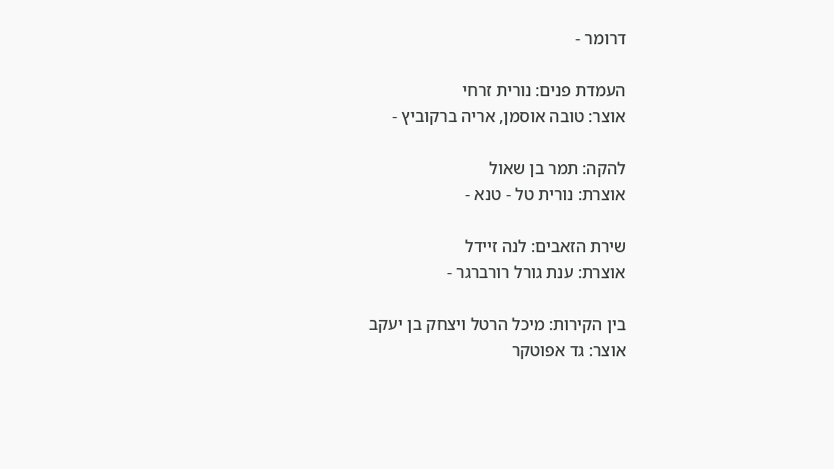דרומר -

העמדת פנים: נורית זרחי
אוצר: טובה אוסמן, אריה ברקוביץ -

להקה: תמר בן שאול
אוצרת: נורית טל - טנא -

שירת הזאבים: לנה זיידל
אוצרת: ענת גורל רורברגר -

בין הקירות: מיכל הרטל ויצחק בן יעקב
אוצר: גד אפוטקר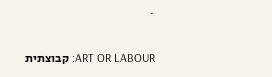-

ART OR LABOUR: קבוצתית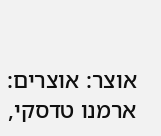אוצר: אוצרים: ארמנו טדסקי,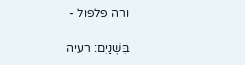ורה פלפול -

בִּשְׁנַיִם: רעיה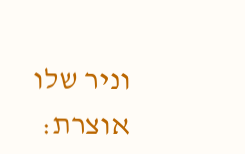וניר שלו
אוצרת: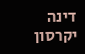דינה יקרסון